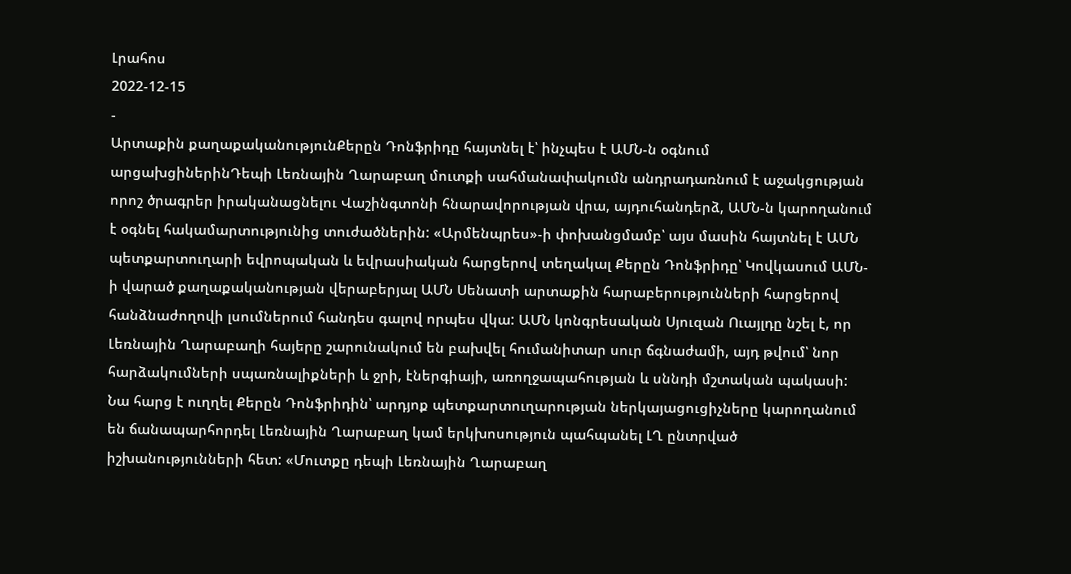Լրահոս
2022-12-15
-
Արտաքին քաղաքականությունՔերըն Դոնֆրիդը հայտնել է՝ ինչպես է ԱՄՆ-ն օգնում արցախցիներինԴեպի Լեռնային Ղարաբաղ մուտքի սահմանափակումն անդրադառնում է աջակցության որոշ ծրագրեր իրականացնելու Վաշինգտոնի հնարավորության վրա, այդուհանդերձ, ԱՄՆ-ն կարողանում է օգնել հակամարտությունից տուժածներին: «Արմենպրես»-ի փոխանցմամբ՝ այս մասին հայտնել է ԱՄՆ պետքարտուղարի եվրոպական և եվրասիական հարցերով տեղակալ Քերըն Դոնֆրիդը՝ Կովկասում ԱՄՆ-ի վարած քաղաքականության վերաբերյալ ԱՄՆ Սենատի արտաքին հարաբերությունների հարցերով հանձնաժողովի լսումներում հանդես գալով որպես վկա: ԱՄՆ կոնգրեսական Սյուզան Ուայլդը նշել է, որ Լեռնային Ղարաբաղի հայերը շարունակում են բախվել հումանիտար սուր ճգնաժամի, այդ թվում՝ նոր հարձակումների սպառնալիքների և ջրի, էներգիայի, առողջապահության և սննդի մշտական պակասի: Նա հարց է ուղղել Քերըն Դոնֆրիդին՝ արդյոք պետքարտուղարության ներկայացուցիչները կարողանում են ճանապարհորդել Լեռնային Ղարաբաղ կամ երկխոսություն պահպանել ԼՂ ընտրված իշխանությունների հետ: «Մուտքը դեպի Լեռնային Ղարաբաղ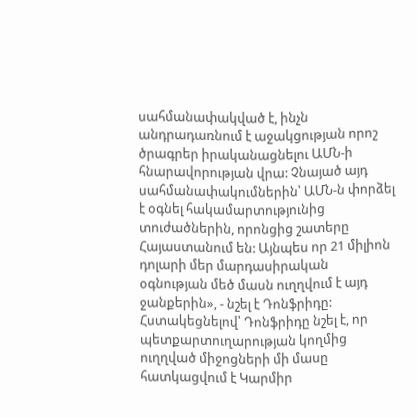սահմանափակված է, ինչն անդրադառնում է աջակցության որոշ ծրագրեր իրականացնելու ԱՄՆ-ի հնարավորության վրա: Չնայած այդ սահմանափակումներին՝ ԱՄՆ-ն փորձել է օգնել հակամարտությունից տուժածներին, որոնցից շատերը Հայաստանում են: Այնպես որ 21 միլիոն դոլարի մեր մարդասիրական օգնության մեծ մասն ուղղվում է այդ ջանքերին», - նշել է Դոնֆրիդը: Հստակեցնելով՝ Դոնֆրիդը նշել է, որ պետքարտուղարության կողմից ուղղված միջոցների մի մասը հատկացվում է Կարմիր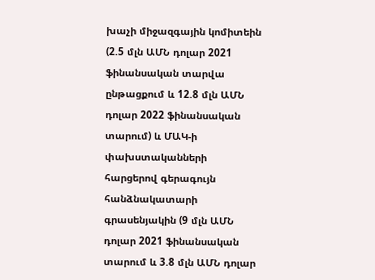խաչի միջազգային կոմիտեին (2.5 մլն ԱՄՆ դոլար 2021 ֆինանսական տարվա ընթացքում և 12.8 մլն ԱՄՆ դոլար 2022 ֆինանսական տարում) և ՄԱԿ-ի փախստականների հարցերով գերագույն հանձնակատարի գրասենյակին (9 մլն ԱՄՆ դոլար 2021 ֆինանսական տարում և 3.8 մլն ԱՄՆ դոլար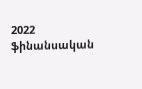2022 ֆինանսական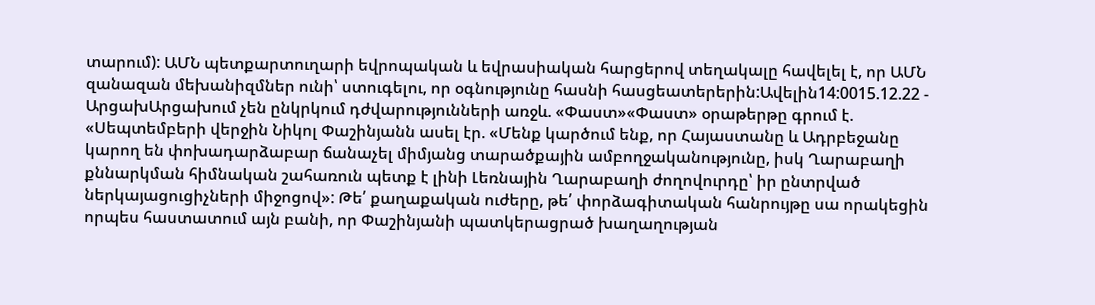տարում): ԱՄՆ պետքարտուղարի եվրոպական և եվրասիական հարցերով տեղակալը հավելել է, որ ԱՄՆ զանազան մեխանիզմներ ունի՝ ստուգելու, որ օգնությունը հասնի հասցեատերերին:Ավելին14:0015.12.22 -
ԱրցախԱրցախում չեն ընկրկում դժվարությունների առջև. «Փաստ»«Փաստ» օրաթերթը գրում է. «Սեպտեմբերի վերջին Նիկոլ Փաշինյանն ասել էր. «Մենք կարծում ենք, որ Հայաստանը և Ադրբեջանը կարող են փոխադարձաբար ճանաչել միմյանց տարածքային ամբողջականությունը, իսկ Ղարաբաղի քննարկման հիմնական շահառուն պետք է լինի Լեռնային Ղարաբաղի ժողովուրդը՝ իր ընտրված ներկայացուցիչների միջոցով»: Թե՛ քաղաքական ուժերը, թե՛ փորձագիտական հանրույթը սա որակեցին որպես հաստատում այն բանի, որ Փաշինյանի պատկերացրած խաղաղության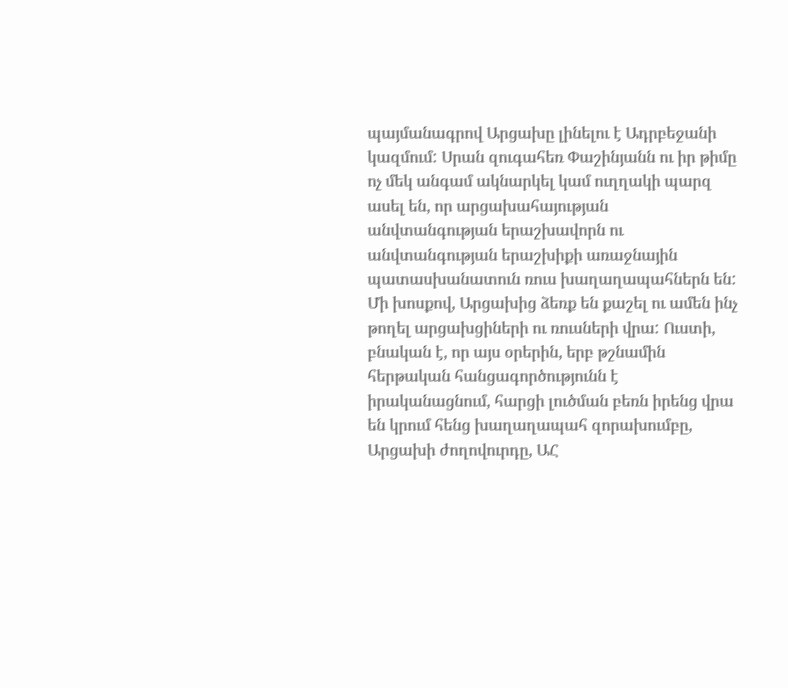պայմանագրով Արցախը լինելու է Ադրբեջանի կազմում: Սրան զուգահեռ Փաշինյանն ու իր թիմը ոչ մեկ անգամ ակնարկել կամ ուղղակի պարզ ասել են, որ արցախահայության անվտանգության երաշխավորն ու անվտանգության երաշխիքի առաջնային պատասխանատուն ռուս խաղաղապահներն են: Մի խոսքով, Արցախից ձեռք են քաշել ու ամեն ինչ թողել արցախցիների ու ռուսների վրա: Ուստի, բնական է, որ այս օրերին, երբ թշնամին հերթական հանցագործությունն է իրականացնում, հարցի լուծման բեռն իրենց վրա են կրում հենց խաղաղապահ զորախումբը, Արցախի ժողովուրդը, ԱՀ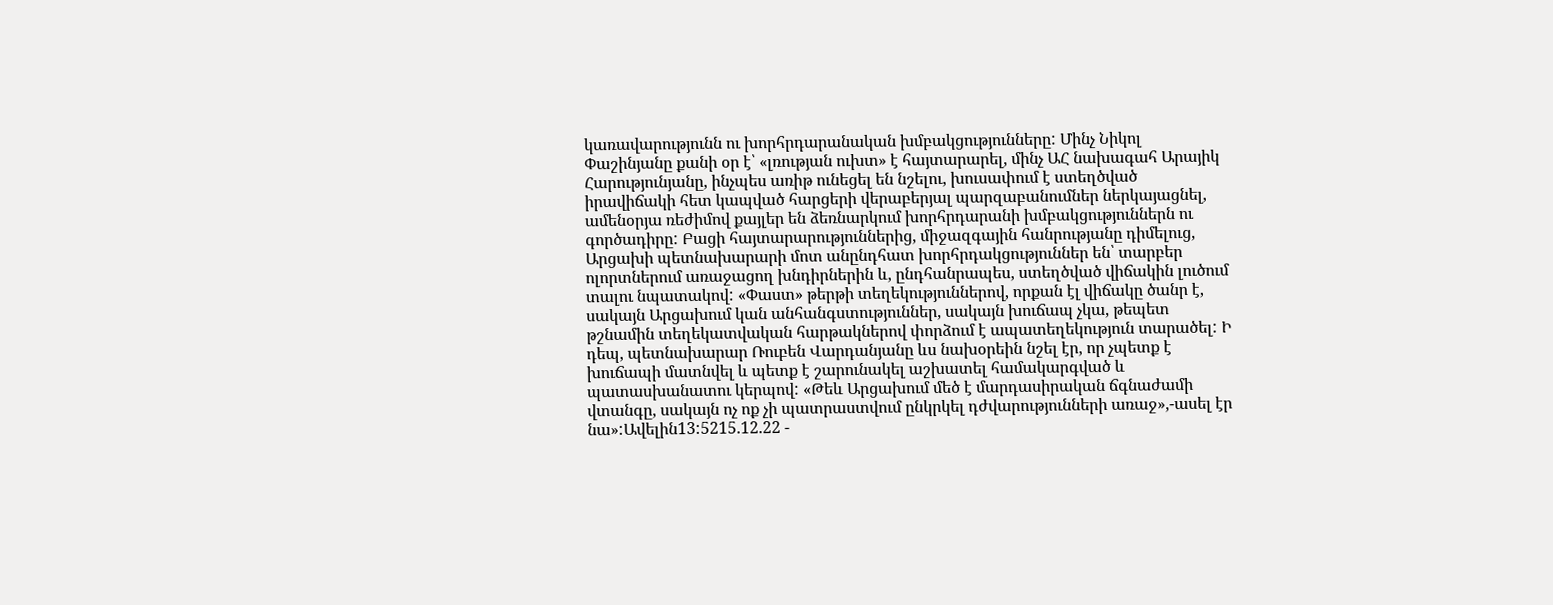կառավարությունն ու խորհրդարանական խմբակցությունները: Մինչ Նիկոլ Փաշինյանը քանի օր է՝ «լռության ուխտ» է հայտարարել, մինչ ԱՀ նախագահ Արայիկ Հարությունյանը, ինչպես առիթ ունեցել են նշելու, խուսափում է ստեղծված իրավիճակի հետ կապված հարցերի վերաբերյալ պարզաբանումներ ներկայացնել, ամենօրյա ռեժիմով քայլեր են ձեռնարկում խորհրդարանի խմբակցություններն ու գործադիրը: Բացի հայտարարություններից, միջազգային հանրությանը դիմելուց, Արցախի պետնախարարի մոտ անընդհատ խորհրդակցություններ են՝ տարբեր ոլորտներում առաջացող խնդիրներին և, ընդհանրապես, ստեղծված վիճակին լուծում տալու նպատակով: «Փաստ» թերթի տեղեկություններով, որքան էլ վիճակը ծանր է, սակայն Արցախում կան անհանգստություններ, սակայն խուճապ չկա, թեպետ թշնամին տեղեկատվական հարթակներով փորձում է ապատեղեկություն տարածել: Ի դեպ, պետնախարար Ռուբեն Վարդանյանը ևս նախօրեին նշել էր, որ չպետք է խուճապի մատնվել և պետք է շարունակել աշխատել համակարգված և պատասխանատու կերպով: «Թեև Արցախում մեծ է մարդասիրական ճգնաժամի վտանգը, սակայն ոչ ոք չի պատրաստվում ընկրկել դժվարությունների առաջ»,-ասել էր նա»:Ավելին13:5215.12.22 -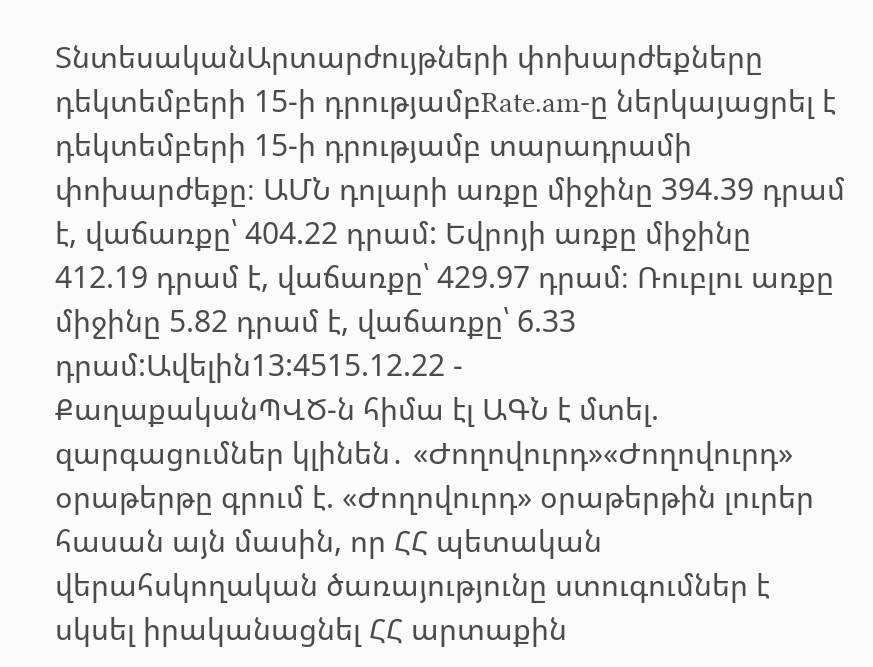ՏնտեսականԱրտարժույթների փոխարժեքները դեկտեմբերի 15-ի դրությամբRate.am-ը ներկայացրել է դեկտեմբերի 15-ի դրությամբ տարադրամի փոխարժեքը։ ԱՄՆ դոլարի առքը միջինը 394.39 դրամ է, վաճառքը՝ 404.22 դրամ: Եվրոյի առքը միջինը 412.19 դրամ է, վաճառքը՝ 429.97 դրամ։ Ռուբլու առքը միջինը 5.82 դրամ է, վաճառքը՝ 6.33 դրամ:Ավելին13:4515.12.22 -
ՔաղաքականՊՎԾ-ն հիմա էլ ԱԳՆ է մտել. զարգացումներ կլինեն․ «Ժողովուրդ»«Ժողովուրդ» օրաթերթը գրում է. «Ժողովուրդ» օրաթերթին լուրեր հասան այն մասին, որ ՀՀ պետական վերահսկողական ծառայությունը ստուգումներ է սկսել իրականացնել ՀՀ արտաքին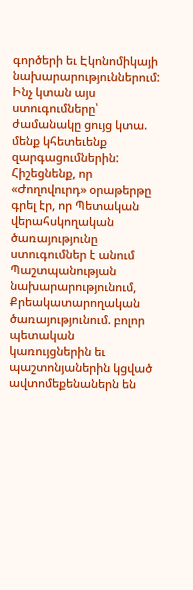գործերի եւ Էկոնոմիկայի նախարարություններում: Ինչ կտան այս ստուգումները՝ ժամանակը ցույց կտա. մենք կհետեւենք զարգացումներին: Հիշեցնենք, որ «Ժողովուրդ» օրաթերթը գրել էր, որ Պետական վերահսկողական ծառայությունը ստուգումներ է անում Պաշտպանության նախարարությունում, Քրեակատարողական ծառայությունում. բոլոր պետական կառույցներին եւ պաշտոնյաներին կցված ավտոմեքենաներն են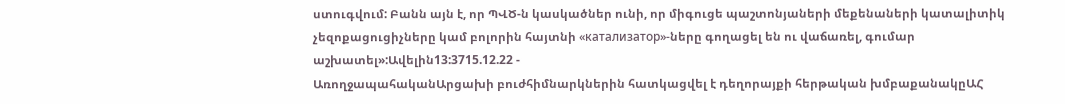ստուգվում: Բանն այն է, որ ՊՎԾ-ն կասկածներ ունի, որ միգուցե պաշտոնյաների մեքենաների կատալիտիկ չեզոքացուցիչները կամ բոլորին հայտնի «катализатор»-ները գողացել են ու վաճառել, գումար աշխատել»:Ավելին13:3715.12.22 -
ԱռողջապահականԱրցախի բուժհիմնարկներին հատկացվել է դեղորայքի հերթական խմբաքանակըԱՀ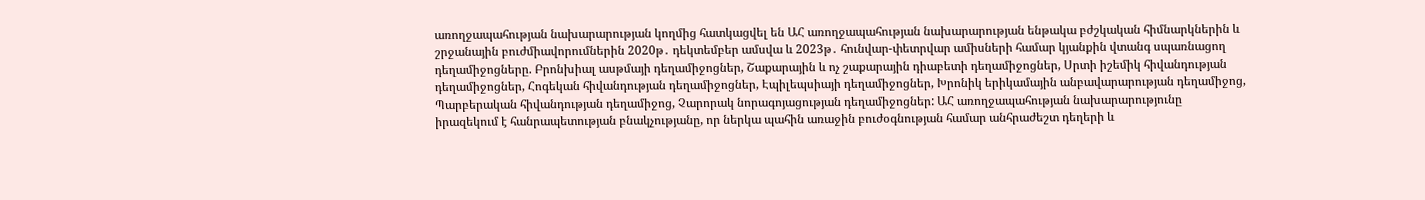առողջապահության նախարարության կողմից հատկացվել են ԱՀ առողջապահության նախարարության ենթակա բժշկական հիմնարկներին և շրջանային բուժմիավորումներին 2020թ․ դեկտեմբեր ամսվա և 2023թ․ հունվար-փետրվար ամիսների համար կյանքին վտանգ սպառնացող դեղամիջոցները. Բրոնխիալ ասթմայի դեղամիջոցներ, Շաքարային և ոչ շաքարային դիաբետի դեղամիջոցներ, Սրտի իշեմիկ հիվանդության դեղամիջոցներ, Հոգեկան հիվանդության դեղամիջոցներ, Էպիլեպսիայի դեղամիջոցներ, Խրոնիկ երիկամային անբավարարության դեղամիջոց, Պարբերական հիվանդության դեղամիջոց, Չարորակ նորագոյացության դեղամիջոցներ: ԱՀ առողջապահության նախարարությունը իրազեկում է հանրապետության բնակչությանը, որ ներկա պահին առաջին բուժօգնության համար անհրաժեշտ դեղերի և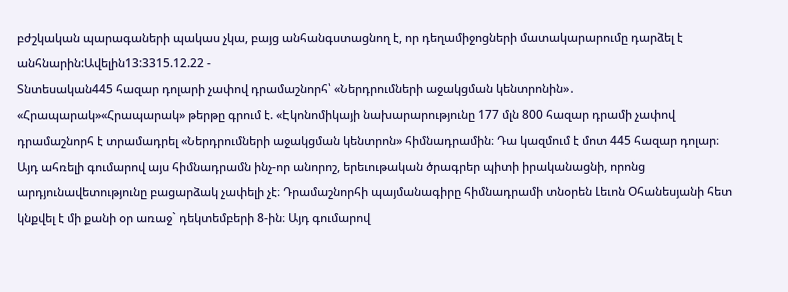բժշկական պարագաների պակաս չկա, բայց անհանգստացնող է, որ դեղամիջոցների մատակարարումը դարձել է անհնարին:Ավելին13:3315.12.22 -
Տնտեսական445 հազար դոլարի չափով դրամաշնորհ՝ «Ներդրումների աջակցման կենտրոնին»․ «Հրապարակ»«Հրապարակ» թերթը գրում է. «Էկոնոմիկայի նախարարությունը 177 մլն 800 հազար դրամի չափով դրամաշնորհ է տրամադրել «Ներդրումների աջակցման կենտրոն» հիմնադրամին։ Դա կազմում է մոտ 445 հազար դոլար։ Այդ ահռելի գումարով այս հիմնադրամն ինչ-որ անորոշ, երեւութական ծրագրեր պիտի իրականացնի, որոնց արդյունավետությունը բացարձակ չափելի չէ։ Դրամաշնորհի պայմանագիրը հիմնադրամի տնօրեն Լեւոն Օհանեսյանի հետ կնքվել է մի քանի օր առաջ` դեկտեմբերի 8-ին։ Այդ գումարով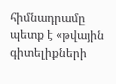հիմնադրամը պետք է «թվային գիտելիքների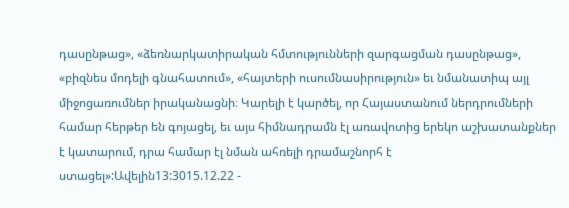դասընթաց», «ձեռնարկատիրական հմտությունների զարգացման դասընթաց», «բիզնես մոդելի գնահատում», «հայտերի ուսումնասիրություն» եւ նմանատիպ այլ միջոցառումներ իրականացնի։ Կարելի է կարծել, որ Հայաստանում ներդրումների համար հերթեր են գոյացել, եւ այս հիմնադրամն էլ առավոտից երեկո աշխատանքներ է կատարում, դրա համար էլ նման ահռելի դրամաշնորհ է ստացել»:Ավելին13:3015.12.22 -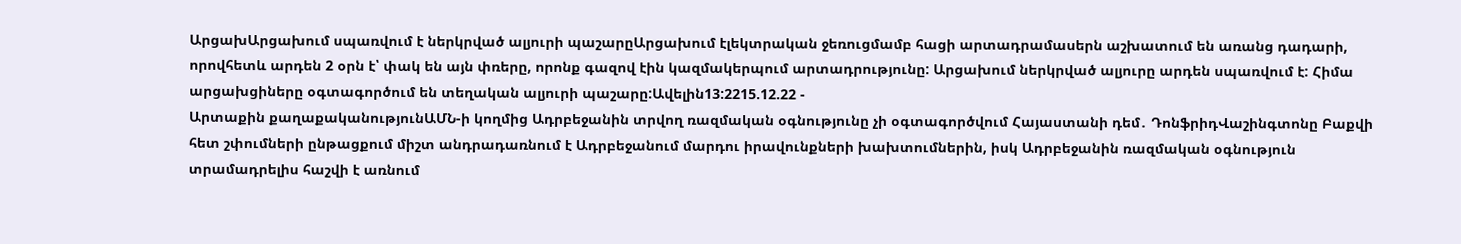ԱրցախԱրցախում սպառվում է ներկրված ալյուրի պաշարըԱրցախում էլեկտրական ջեռուցմամբ հացի արտադրամասերն աշխատում են առանց դադարի, որովհետև արդեն 2 օրն է՝ փակ են այն փռերը, որոնք գազով էին կազմակերպում արտադրությունը: Արցախում ներկրված ալյուրը արդեն սպառվում է: Հիմա արցախցիները օգտագործում են տեղական ալյուրի պաշարը:Ավելին13:2215.12.22 -
Արտաքին քաղաքականությունԱՄՆ-ի կողմից Ադրբեջանին տրվող ռազմական օգնությունը չի օգտագործվում Հայաստանի դեմ․ ԴոնֆրիդՎաշինգտոնը Բաքվի հետ շփումների ընթացքում միշտ անդրադառնում է Ադրբեջանում մարդու իրավունքների խախտումներին, իսկ Ադրբեջանին ռազմական օգնություն տրամադրելիս հաշվի է առնում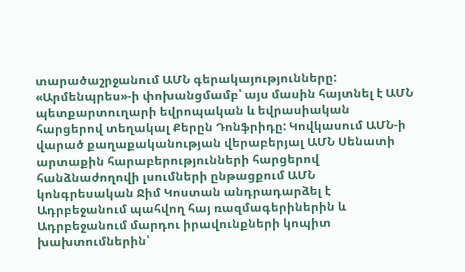տարածաշրջանում ԱՄՆ գերակայությունները: «Արմենպրես»-ի փոխանցմամբ՝ այս մասին հայտնել է ԱՄՆ պետքարտուղարի եվրոպական և եվրասիական հարցերով տեղակալ Քերըն Դոնֆրիդը: Կովկասում ԱՄՆ-ի վարած քաղաքականության վերաբերյալ ԱՄՆ Սենատի արտաքին հարաբերությունների հարցերով հանձնաժողովի լսումների ընթացքում ԱՄՆ կոնգրեսական Ջիմ Կոստան անդրադարձել է Ադրբեջանում պահվող հայ ռազմագերիներին և Ադրբեջանում մարդու իրավունքների կոպիտ խախտումներին՝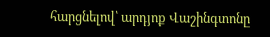հարցնելով՝ արդյոք Վաշինգտոնը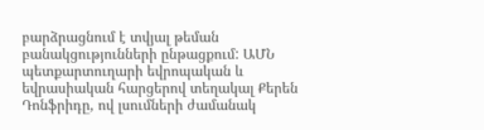բարձրացնում է տվյալ թեման բանակցությունների ընթացքում: ԱՄՆ պետքարտուղարի եվրոպական և եվրասիական հարցերով տեղակալ Քերեն Դոնֆրիդը, ով լսումների ժամանակ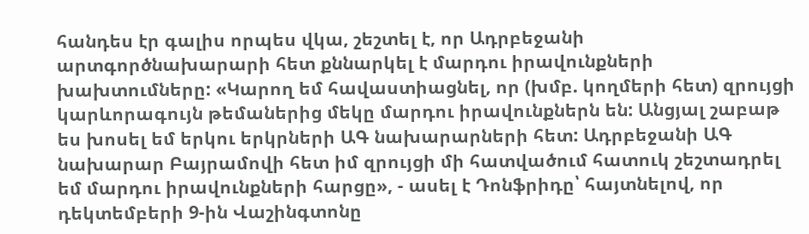հանդես էր գալիս որպես վկա, շեշտել է, որ Ադրբեջանի արտգործնախարարի հետ քննարկել է մարդու իրավունքների խախտումները: «Կարող եմ հավաստիացնել, որ (խմբ. կողմերի հետ) զրույցի կարևորագույն թեմաներից մեկը մարդու իրավունքներն են: Անցյալ շաբաթ ես խոսել եմ երկու երկրների ԱԳ նախարարների հետ: Ադրբեջանի ԱԳ նախարար Բայրամովի հետ իմ զրույցի մի հատվածում հատուկ շեշտադրել եմ մարդու իրավունքների հարցը», - ասել է Դոնֆրիդը՝ հայտնելով, որ դեկտեմբերի 9-ին Վաշինգտոնը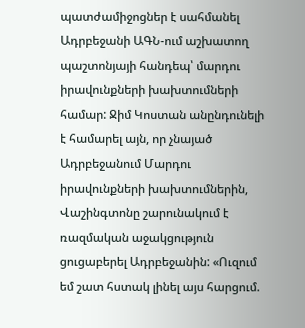պատժամիջոցներ է սահմանել Ադրբեջանի ԱԳՆ-ում աշխատող պաշտոնյայի հանդեպ՝ մարդու իրավունքների խախտումների համար: Ջիմ Կոստան անընդունելի է համարել այն, որ չնայած Ադրբեջանում Մարդու իրավունքների խախտումներին, Վաշինգտոնը շարունակում է ռազմական աջակցություն ցուցաբերել Ադրբեջանին: «Ուզում եմ շատ հստակ լինել այս հարցում.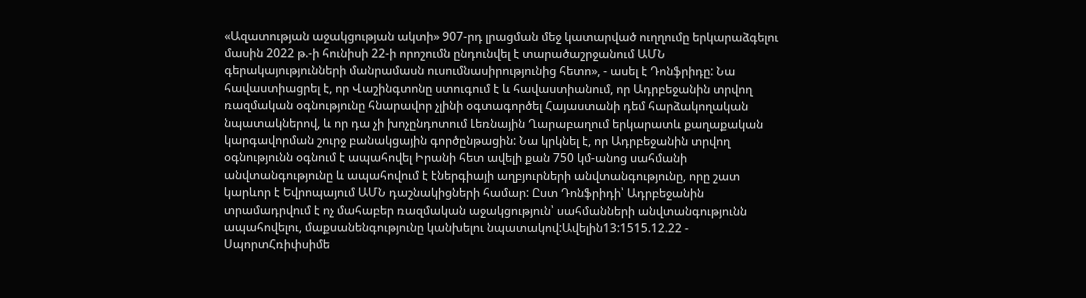«Ազատության աջակցության ակտի» 907-րդ լրացման մեջ կատարված ուղղումը երկարաձգելու մասին 2022 թ.-ի հունիսի 22-ի որոշումն ընդունվել է տարածաշրջանում ԱՄՆ գերակայությունների մանրամասն ուսումնասիրությունից հետո», - ասել է Դոնֆրիդը: Նա հավաստիացրել է, որ Վաշինգտոնը ստուգում է և հավաստիանում, որ Ադրբեջանին տրվող ռազմական օգնությունը հնարավոր չլինի օգտագործել Հայաստանի դեմ հարձակողական նպատակներով, և որ դա չի խոչընդոտում Լեռնային Ղարաբաղում երկարատև քաղաքական կարգավորման շուրջ բանակցային գործընթացին: Նա կրկնել է, որ Ադրբեջանին տրվող օգնությունն օգնում է ապահովել Իրանի հետ ավելի քան 750 կմ-անոց սահմանի անվտանգությունը և ապահովում է էներգիայի աղբյուրների անվտանգությունը, որը շատ կարևոր է Եվրոպայում ԱՄՆ դաշնակիցների համար: Ըստ Դոնֆրիդի՝ Ադրբեջանին տրամադրվում է ոչ մահաբեր ռազմական աջակցություն՝ սահմանների անվտանգությունն ապահովելու, մաքսանենգությունը կանխելու նպատակով:Ավելին13:1515.12.22 -
ՍպորտՀռիփսիմե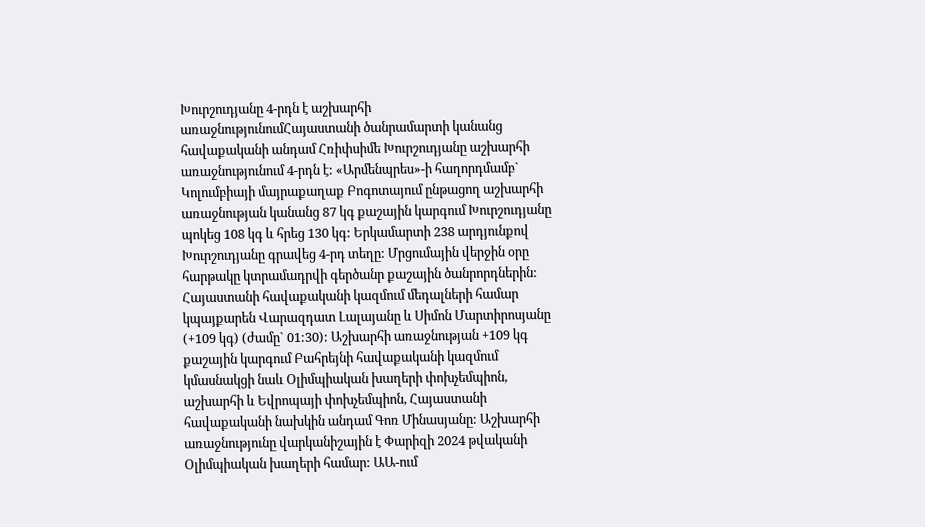Խուրշուդյանը 4-րդն է աշխարհի առաջնությունումՀայաստանի ծանրամարտի կանանց հավաքականի անդամ Հռիփսիմե Խուրշուդյանը աշխարհի առաջնությունում 4-րդն է: «Արմենպրես»-ի հաղորդմամբ` Կոլումբիայի մայրաքաղաք Բոգոտայում ընթացող աշխարհի առաջնության կանանց 87 կգ քաշային կարգում Խուրշուդյանը պոկեց 108 կգ և հրեց 130 կգ: Երկամարտի 238 արդյունքով Խուրշուդյանը գրավեց 4-րդ տեղը: Մրցումային վերջին օրը հարթակը կտրամադրվի գերծանր քաշային ծանրորդներին: Հայաստանի հավաքականի կազմում մեդալների համար կպայքարեն Վարազդատ Լալայանը և Սիմոն Մարտիրոսյանը (+109 կգ) (ժամը` 01:30): Աշխարհի առաջնության +109 կգ քաշային կարգում Բահրեյնի հավաքականի կազմում կմասնակցի նաև Օլիմպիական խաղերի փոխչեմպիոն, աշխարհի և Եվրոպայի փոխչեմպիոն, Հայաստանի հավաքականի նախկին անդամ Գոռ Մինասյանը: Աշխարհի առաջնությունը վարկանիշային է Փարիզի 2024 թվականի Օլիմպիական խաղերի համար: ԱԱ-ում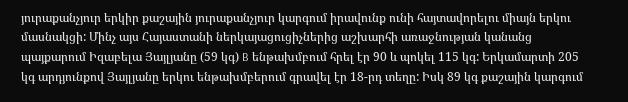յուրաքանչյուր երկիր քաշային յուրաքանչյուր կարգում իրավունք ունի հայտավորելու միայն երկու մասնակցի: Մինչ այս Հայաստանի ներկայացուցիչներից աշխարհի առաջնության կանանց պայքարում Իզաբելա Յայլյանը (59 կգ) B ենթախմբում հրել էր 90 և պոկել 115 կգ: Երկամարտի 205 կգ արդյունքով Յայլյանը երկու ենթախմբերում գրավել էր 18-րդ տեղը: Իսկ 89 կգ քաշային կարգում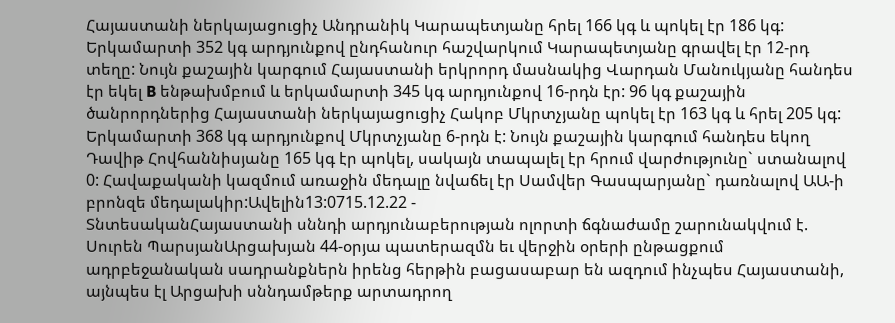Հայաստանի ներկայացուցիչ Անդրանիկ Կարապետյանը հրել 166 կգ և պոկել էր 186 կգ: Երկամարտի 352 կգ արդյունքով ընդհանուր հաշվարկում Կարապետյանը գրավել էր 12-րդ տեղը: Նույն քաշային կարգում Հայաստանի երկրորդ մասնակից Վարդան Մանուկյանը հանդես էր եկել B ենթախմբում և երկամարտի 345 կգ արդյունքով 16-րդն էր: 96 կգ քաշային ծանրորդներից Հայաստանի ներկայացուցիչ Հակոբ Մկրտչյանը պոկել էր 163 կգ և հրել 205 կգ: Երկամարտի 368 կգ արդյունքով Մկրտչյանը 6-րդն է: Նույն քաշային կարգում հանդես եկող Դավիթ Հովհաննիսյանը 165 կգ էր պոկել, սակայն տապալել էր հրում վարժությունը` ստանալով 0: Հավաքականի կազմում առաջին մեդալը նվաճել էր Սամվեր Գասպարյանը` դառնալով ԱԱ-ի բրոնզե մեդալակիր:Ավելին13:0715.12.22 -
ՏնտեսականՀայաստանի սննդի արդյունաբերության ոլորտի ճգնաժամը շարունակվում է. Սուրեն ՊարսյանԱրցախյան 44-օրյա պատերազմն եւ վերջին օրերի ընթացքում ադրբեջանական սադրանքներն իրենց հերթին բացասաբար են ազդում ինչպես Հայաստանի, այնպես էլ Արցախի սննդամթերք արտադրող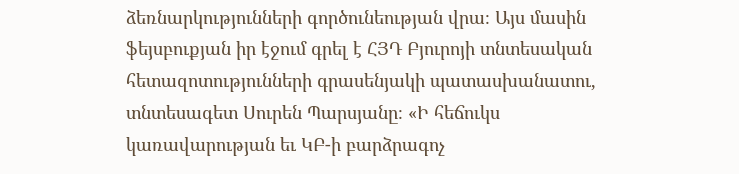ձեռնարկությունների գործունեության վրա։ Այս մասին ֆեյսբուքյան իր էջում գրել է ՀՅԴ Բյուրոյի տնտեսական հետազոտությունների գրասենյակի պատասխանատու, տնտեսագետ Սուրեն Պարսյանը։ «Ի հեճուկս կառավարության եւ ԿԲ-ի բարձրագոչ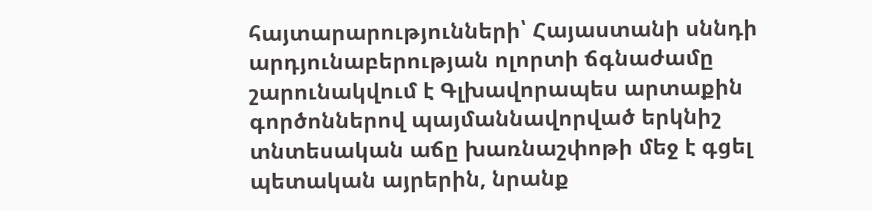հայտարարությունների՝ Հայաստանի սննդի արդյունաբերության ոլորտի ճգնաժամը շարունակվում է Գլխավորապես արտաքին գործոններով պայմաննավորված երկնիշ տնտեսական աճը խառնաշփոթի մեջ է գցել պետական այրերին, նրանք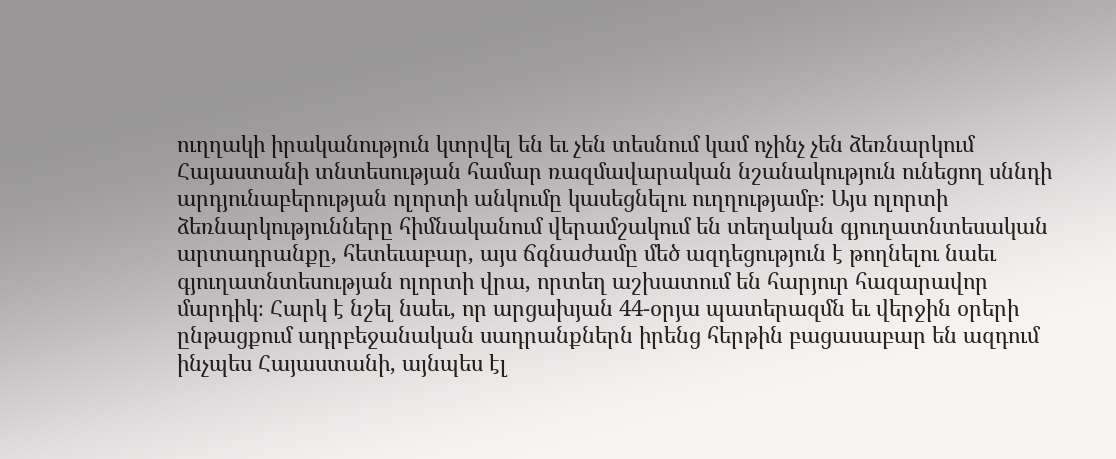ուղղակի իրականություն կտրվել են եւ չեն տեսնում կամ ոչինչ չեն ձեռնարկում Հայաստանի տնտեսության համար ռազմավարական նշանակություն ունեցող սննդի արդյունաբերության ոլորտի անկումը կասեցնելու ուղղությամբ։ Այս ոլորտի ձեռնարկությունները հիմնականում վերամշակում են տեղական գյուղատնտեսական արտադրանքը, հետեւաբար, այս ճգնաժամը մեծ ազդեցություն է թողնելու նաեւ գյուղատնտեսության ոլորտի վրա, որտեղ աշխատում են հարյուր հազարավոր մարդիկ։ Հարկ է նշել նաեւ, որ արցախյան 44-օրյա պատերազմն եւ վերջին օրերի ընթացքում ադրբեջանական սադրանքներն իրենց հերթին բացասաբար են ազդում ինչպես Հայաստանի, այնպես էլ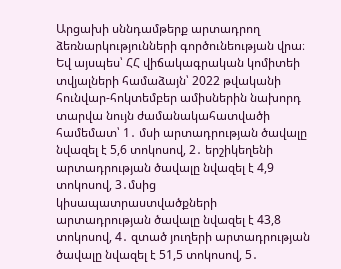Արցախի սննդամթերք արտադրող ձեռնարկությունների գործունեության վրա։ Եվ այսպես՝ ՀՀ վիճակագրական կոմիտեի տվյալների համաձայն՝ 2022 թվականի հունվար-հոկտեմբեր ամիսներին նախորդ տարվա նույն ժամանակահատվածի համեմատ՝ 1․ մսի արտադրության ծավալը նվազել է 5,6 տոկոսով, 2․ երշիկեղենի արտադրության ծավալը նվազել է 4,9 տոկոսով, 3․մսից կիսապատրաստվածքների արտադրության ծավալը նվազել է 43,8 տոկոսով, 4․ զտած յուղերի արտադրության ծավալը նվազել է 51,5 տոկոսով, 5․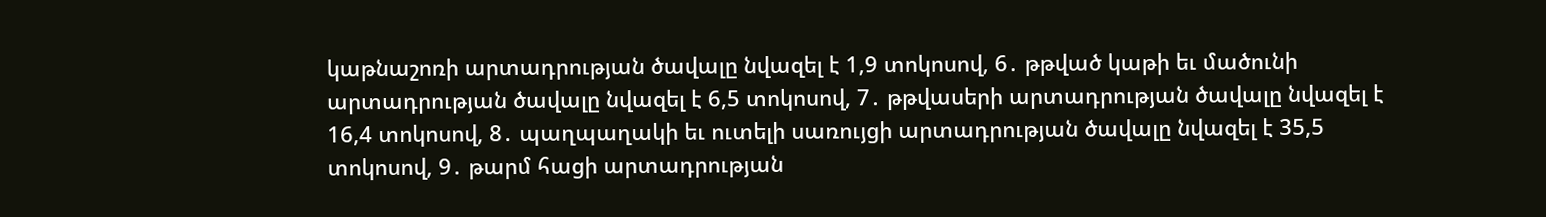կաթնաշոռի արտադրության ծավալը նվազել է 1,9 տոկոսով, 6․ թթված կաթի եւ մածունի արտադրության ծավալը նվազել է 6,5 տոկոսով, 7․ թթվասերի արտադրության ծավալը նվազել է 16,4 տոկոսով, 8․ պաղպաղակի եւ ուտելի սառույցի արտադրության ծավալը նվազել է 35,5 տոկոսով, 9․ թարմ հացի արտադրության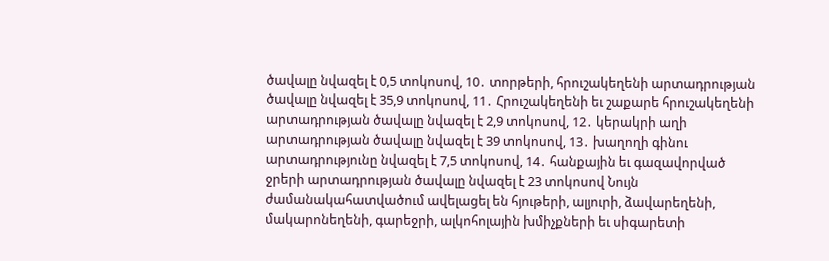ծավալը նվազել է 0,5 տոկոսով, 10․ տորթերի, հրուշակեղենի արտադրության ծավալը նվազել է 35,9 տոկոսով, 11․ Հրուշակեղենի եւ շաքարե հրուշակեղենի արտադրության ծավալը նվազել է 2,9 տոկոսով, 12․ կերակրի աղի արտադրության ծավալը նվազել է 39 տոկոսով, 13․ խաղողի գինու արտադրությունը նվազել է 7,5 տոկոսով, 14․ հանքային եւ գազավորված ջրերի արտադրության ծավալը նվազել է 23 տոկոսով Նույն ժամանակահատվածում ավելացել են հյութերի, ալյուրի, ձավարեղենի, մակարոնեղենի, գարեջրի, ալկոհոլային խմիչքների եւ սիգարետի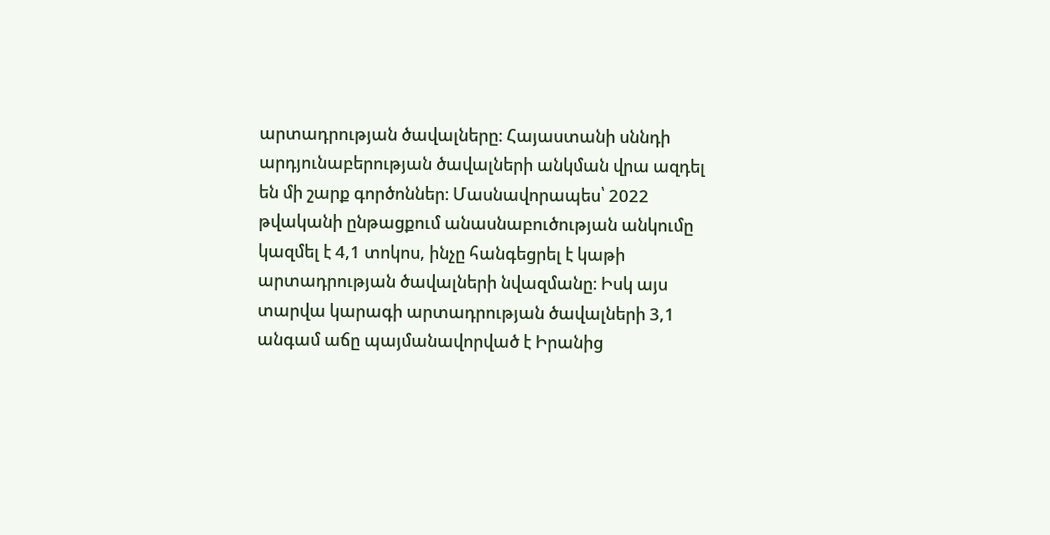արտադրության ծավալները։ Հայաստանի սննդի արդյունաբերության ծավալների անկման վրա ազդել են մի շարք գործոններ։ Մասնավորապես՝ 2022 թվականի ընթացքում անասնաբուծության անկումը կազմել է 4,1 տոկոս, ինչը հանգեցրել է կաթի արտադրության ծավալների նվազմանը։ Իսկ այս տարվա կարագի արտադրության ծավալների 3,1 անգամ աճը պայմանավորված է Իրանից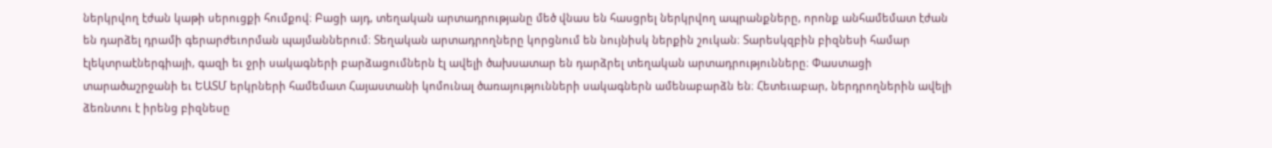ներկրվող էժան կաթի սերուցքի հումքով։ Բացի այդ, տեղական արտադրությանը մեծ վնաս են հասցրել ներկրվող ապրանքները, որոնք անհամեմատ էժան են դարձել դրամի գերարժեւորման պայմաններում։ Տեղական արտադրողները կորցնում են նույնիսկ ներքին շուկան։ Տարեսկզբին բիզնեսի համար էլեկտրաէներգիայի, գազի եւ ջրի սակագների բարձացումներն էլ ավելի ծախսատար են դարձրել տեղական արտադրությունները։ Փաստացի տարածաշրջանի եւ ԵԱՏՄ երկրների համեմատ Հայաստանի կոմունալ ծառայությունների սակագներն ամենաբարձն են։ Հետեւաբար, ներդրողներին ավելի ձեռնտու է իրենց բիզնեսը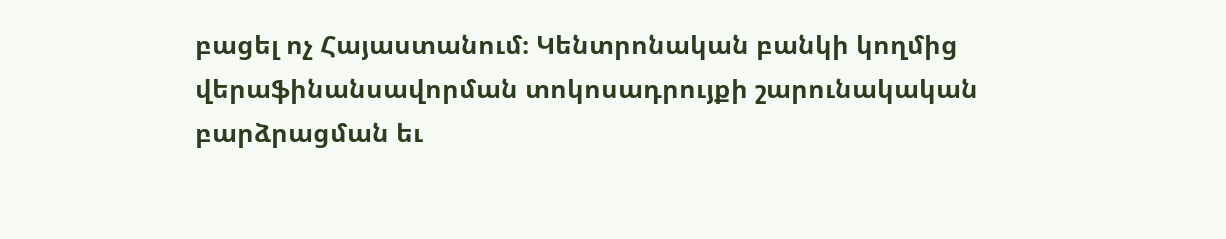բացել ոչ Հայաստանում։ Կենտրոնական բանկի կողմից վերաֆինանսավորման տոկոսադրույքի շարունակական բարձրացման եւ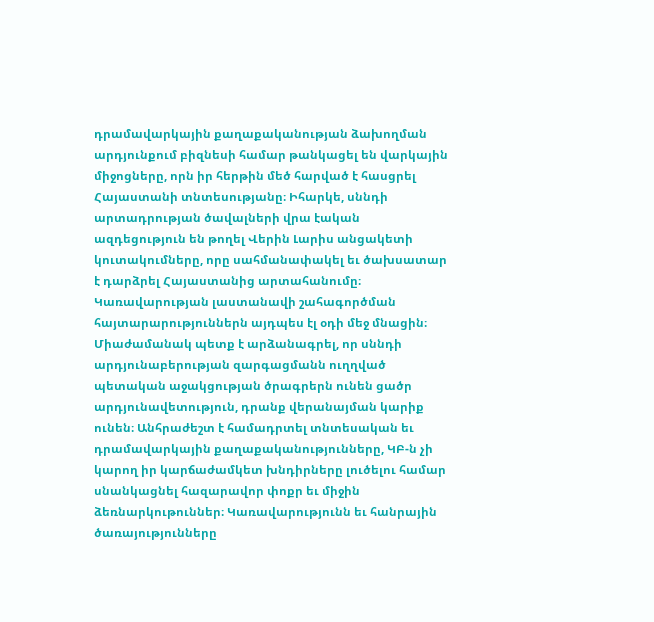դրամավարկային քաղաքականության ձախողման արդյունքում բիզնեսի համար թանկացել են վարկային միջոցները, որն իր հերթին մեծ հարված է հասցրել Հայաստանի տնտեսությանը։ Իհարկե, սննդի արտադրության ծավալների վրա էական ազդեցություն են թողել Վերին Լարիս անցակետի կուտակումները, որը սահմանափակել եւ ծախսատար է դարձրել Հայաստանից արտահանումը։ Կառավարության լաստանավի շահագործման հայտարարություններն այդպես էլ օդի մեջ մնացին։ Միաժամանակ պետք է արձանագրել, որ սննդի արդյունաբերության զարգացմանն ուղղված պետական աջակցության ծրագրերն ունեն ցածր արդյունավետություն, դրանք վերանայման կարիք ունեն։ Անհրաժեշտ է համադրտել տնտեսական եւ դրամավարկային քաղաքականությունները, ԿԲ-ն չի կարող իր կարճաժամկետ խնդիրները լուծելու համար սնանկացնել հազարավոր փոքր եւ միջին ձեռնարկութուններ։ Կառավարությունն եւ հանրային ծառայությունները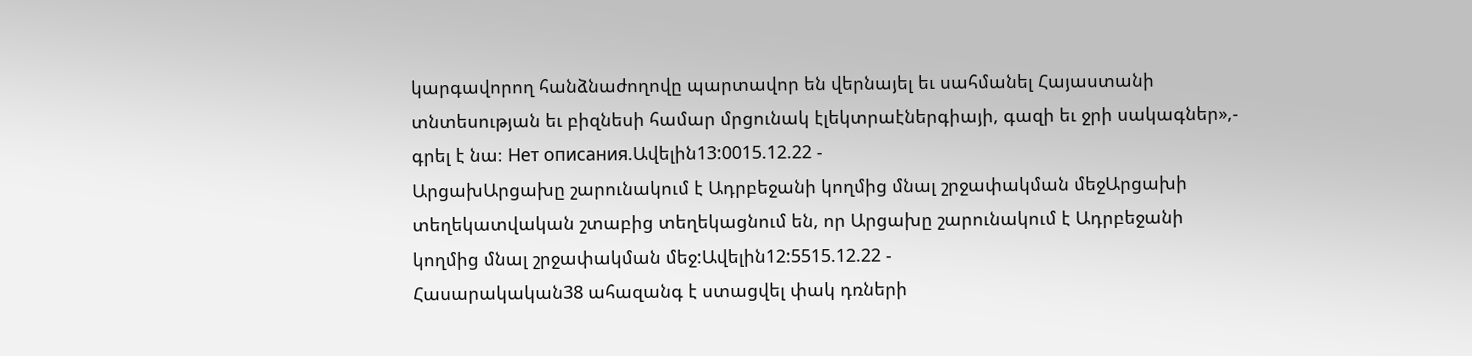կարգավորող հանձնաժողովը պարտավոր են վերնայել եւ սահմանել Հայաստանի տնտեսության եւ բիզնեսի համար մրցունակ էլեկտրաէներգիայի, գազի եւ ջրի սակագներ»,- գրել է նա։ Нет описания.Ավելին13:0015.12.22 -
ԱրցախԱրցախը շարունակում է Ադրբեջանի կողմից մնալ շրջափակման մեջԱրցախի տեղեկատվական շտաբից տեղեկացնում են, որ Արցախը շարունակում է Ադրբեջանի կողմից մնալ շրջափակման մեջ:Ավելին12:5515.12.22 -
Հասարակական38 ահազանգ է ստացվել փակ դռների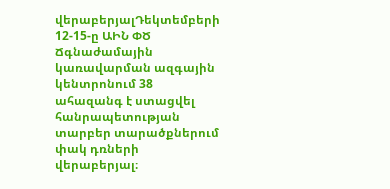վերաբերյալԴեկտեմբերի 12-15-ը ԱԻՆ ՓԾ Ճգնաժամային կառավարման ազգային կենտրոնում 38 ահազանգ է ստացվել հանրապետության տարբեր տարածքներում փակ դռների վերաբերյալ։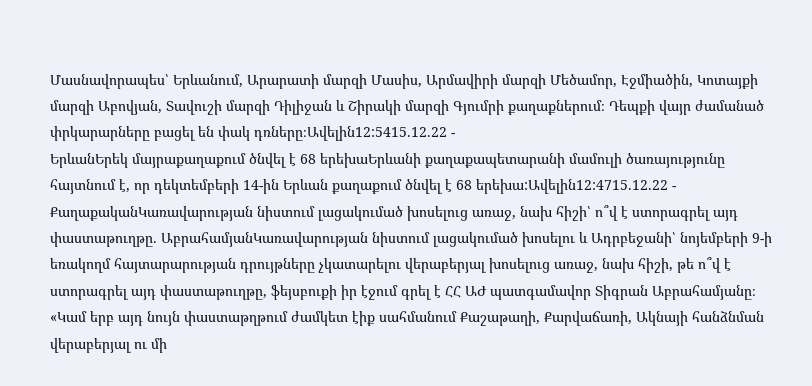Մասնավորապես՝ Երևանում, Արարատի մարզի Մասիս, Արմավիրի մարզի Մեծամոր, Էջմիածին, Կոտայքի մարզի Աբովյան, Տավուշի մարզի Դիլիջան և Շիրակի մարզի Գյումրի քաղաքներում։ Դեպքի վայր ժամանած փրկարարները բացել են փակ դռները։Ավելին12:5415.12.22 -
ԵրևանԵրեկ մայրաքաղաքում ծնվել է 68 երեխաԵրևանի քաղաքապետարանի մամուլի ծառայությունը հայտնում է, որ դեկտեմբերի 14-ին Երևան քաղաքում ծնվել է 68 երեխա:Ավելին12:4715.12.22 -
ՔաղաքականԿառավարության նիստում լացակումած խոսելուց առաջ, նախ հիշի՝ ո՞վ է ստորագրել այդ փաստաթուղթը. ԱբրահամյանԿառավարության նիստում լացակումած խոսելու և Ադրբեջանի՝ նոյեմբերի 9-ի եռակողմ հայտարարության դրույթները չկատարելու վերաբերյալ խոսելուց առաջ, նախ հիշի, թե ո՞վ է ստորագրել այդ փաստաթուղթը, ֆեյսբուքի իր էջում գրել է ՀՀ ԱԺ պատգամավոր Տիգրան Աբրահամյանը։ «Կամ երբ այդ նույն փաստաթղթում ժամկետ էիք սահմանում Քաշաթաղի, Քարվաճառի, Ակնայի հանձնման վերաբերյալ ու մի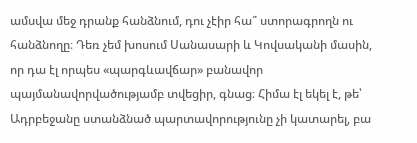ամսվա մեջ դրանք հանձնում, դու չէիր հա՞ ստորագրողն ու հանձնողը։ Դեռ չեմ խոսում Սանասարի և Կովսականի մասին, որ դա էլ որպես «պարգևավճար» բանավոր պայմանավորվածությամբ տվեցիր, գնաց։ Հիմա էլ եկել է, թե՝ Ադրբեջանը ստանձնած պարտավորությունը չի կատարել, բա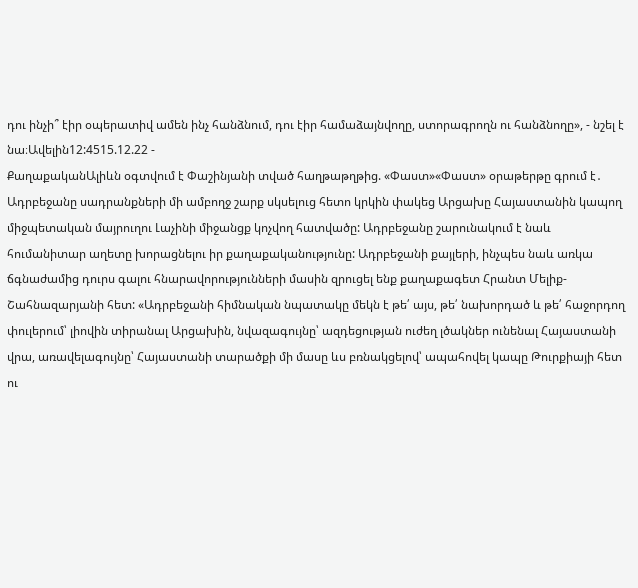դու ինչի՞ էիր օպերատիվ ամեն ինչ հանձնում, դու էիր համաձայնվողը, ստորագրողն ու հանձնողը», - նշել է նա։Ավելին12:4515.12.22 -
ՔաղաքականԱլիևն օգտվում է Փաշինյանի տված հաղթաթղթից. «Փաստ»«Փաստ» օրաթերթը գրում է․ Ադրբեջանը սադրանքների մի ամբողջ շարք սկսելուց հետո կրկին փակեց Արցախը Հայաստանին կապող միջպետական մայրուղու Լաչինի միջանցք կոչվող հատվածը: Ադրբեջանը շարունակում է նաև հումանիտար աղետը խորացնելու իր քաղաքականությունը: Ադրբեջանի քայլերի, ինչպես նաև առկա ճգնաժամից դուրս գալու հնարավորությունների մասին զրուցել ենք քաղաքագետ Հրանտ Մելիք-Շահնազարյանի հետ: «Ադրբեջանի հիմնական նպատակը մեկն է թե՛ այս, թե՛ նախորդած և թե՛ հաջորդող փուլերում՝ լիովին տիրանալ Արցախին, նվազագույնը՝ ազդեցության ուժեղ լծակներ ունենալ Հայաստանի վրա, առավելագույնը՝ Հայաստանի տարածքի մի մասը ևս բռնակցելով՝ ապահովել կապը Թուրքիայի հետ ու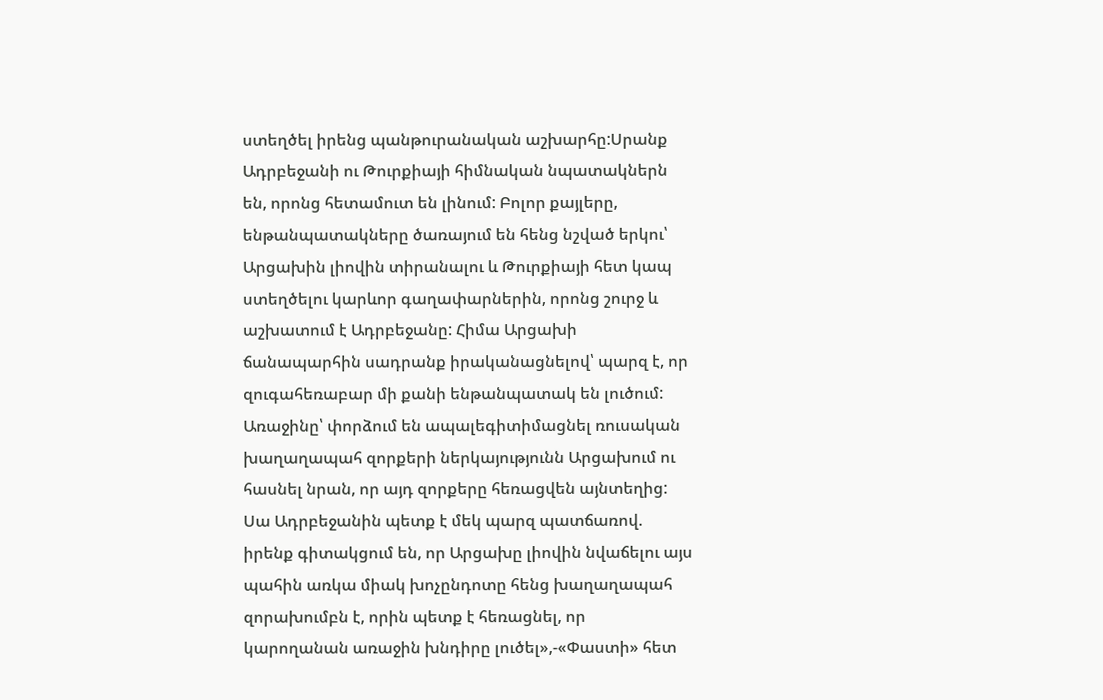ստեղծել իրենց պանթուրանական աշխարհը:Սրանք Ադրբեջանի ու Թուրքիայի հիմնական նպատակներն են, որոնց հետամուտ են լինում: Բոլոր քայլերը, ենթանպատակները ծառայում են հենց նշված երկու՝ Արցախին լիովին տիրանալու և Թուրքիայի հետ կապ ստեղծելու կարևոր գաղափարներին, որոնց շուրջ և աշխատում է Ադրբեջանը: Հիմա Արցախի ճանապարհին սադրանք իրականացնելով՝ պարզ է, որ զուգահեռաբար մի քանի ենթանպատակ են լուծում: Առաջինը՝ փորձում են ապալեգիտիմացնել ռուսական խաղաղապահ զորքերի ներկայությունն Արցախում ու հասնել նրան, որ այդ զորքերը հեռացվեն այնտեղից: Սա Ադրբեջանին պետք է մեկ պարզ պատճառով. իրենք գիտակցում են, որ Արցախը լիովին նվաճելու այս պահին առկա միակ խոչընդոտը հենց խաղաղապահ զորախումբն է, որին պետք է հեռացնել, որ կարողանան առաջին խնդիրը լուծել»,-«Փաստի» հետ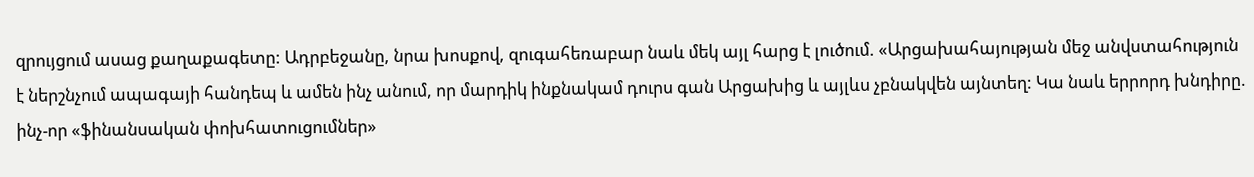զրույցում ասաց քաղաքագետը: Ադրբեջանը, նրա խոսքով, զուգահեռաբար նաև մեկ այլ հարց է լուծում. «Արցախահայության մեջ անվստահություն է ներշնչում ապագայի հանդեպ և ամեն ինչ անում, որ մարդիկ ինքնակամ դուրս գան Արցախից և այլևս չբնակվեն այնտեղ: Կա նաև երրորդ խնդիրը. ինչ-որ «ֆինանսական փոխհատուցումներ»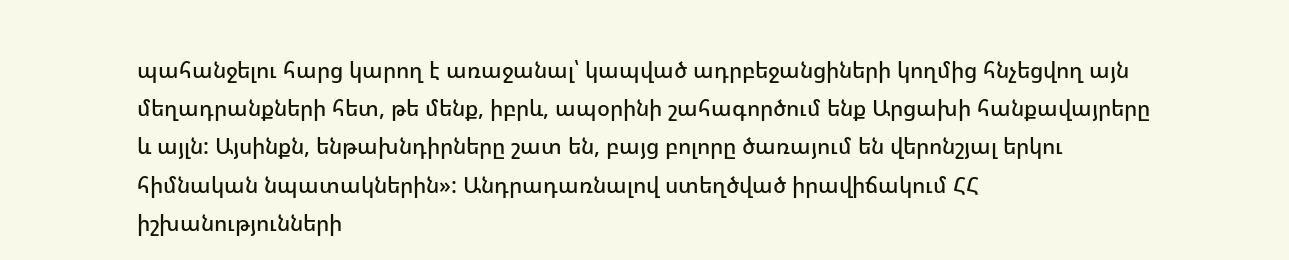պահանջելու հարց կարող է առաջանալ՝ կապված ադրբեջանցիների կողմից հնչեցվող այն մեղադրանքների հետ, թե մենք, իբրև, ապօրինի շահագործում ենք Արցախի հանքավայրերը և այլն: Այսինքն, ենթախնդիրները շատ են, բայց բոլորը ծառայում են վերոնշյալ երկու հիմնական նպատակներին»: Անդրադառնալով ստեղծված իրավիճակում ՀՀ իշխանությունների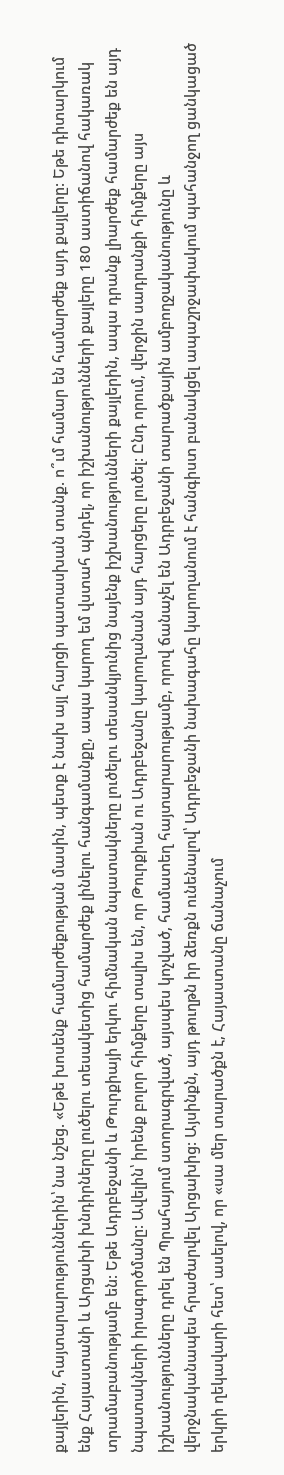քայլերին, հայտարարություններին՝ նա նշեց. «Եթե խոսենք համարժեքության մասին, պետք է նախ այլ հարցի պատասխան տանք. ո՞ւմ համար են համարժեք այդ քայլերը: Եթե դիտարկում ենք Հայաստանի և Արցախի խնդիրները լուծելու տեսակետից համարժեք լինելու հանգամանքը, ապա կարող եմ վստահ պնդել, որ իշխանությունների քայլերը 180 աստիճանով հակառակ տրամաբանությամբ են: Եթե Ադրբեջանի և Թուրքիայի երկու հիմնական նպատակները լուծելու տեսանկյունից նայենք իշխանությունների քայլերին, ապա դրանք լիարժեք համարժեք են այդ նպատակների իրագործմանը: Ավելին՝ իրենք բոլոր հիմքերը տալիս են, որ Թուրքիան ու Ադրբեջանը կարողանան այդ հարցերը լուծել: Ընդ որում, վերջին սադրանքի հիմքերը այս իշխանությունները դրել են Պրահայում ստորագրված, այսպես կոչված, համատեղ հայտարարությամբ, որով ճանաչել են Ադրբեջանի տարածքային ամբողջականությունը և վերջնականապես հրաժարվել Արցախից: Այսինքն, այդ թուղթն իր ձեռքն ունենալով՝ Ադրբեջանի նախագահը կարողանում է հանգիստ բանակցել ապաշրջափակում պահանջող ցանկացած երկրի ղեկավարի հետ՝ ասելով, որ «սա մեր տարածքն է, Հայաստանը ճանաչում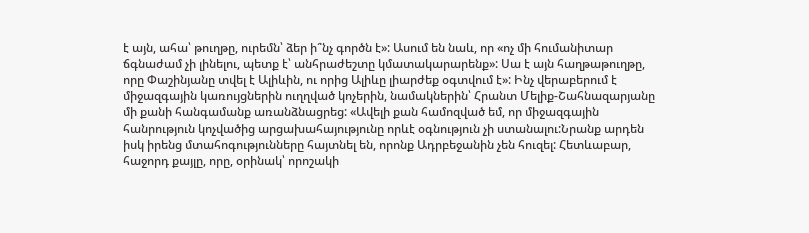է այն, ահա՝ թուղթը, ուրեմն՝ ձեր ի՞նչ գործն է»: Ասում են նաև, որ «ոչ մի հումանիտար ճգնաժամ չի լինելու, պետք է՝ անհրաժեշտը կմատակարարենք»: Սա է այն հաղթաթուղթը, որը Փաշինյանը տվել է Ալիևին, ու որից Ալիևը լիարժեք օգտվում է»: Ինչ վերաբերում է միջազգային կառույցներին ուղղված կոչերին, նամակներին՝ Հրանտ Մելիք-Շահնազարյանը մի քանի հանգամանք առանձնացրեց: «Ավելի քան համոզված եմ, որ միջազգային հանրություն կոչվածից արցախահայությունը որևէ օգնություն չի ստանալու:Նրանք արդեն իսկ իրենց մտահոգությունները հայտնել են, որոնք Ադրբեջանին չեն հուզել: Հետևաբար, հաջորդ քայլը, որը, օրինակ՝ որոշակի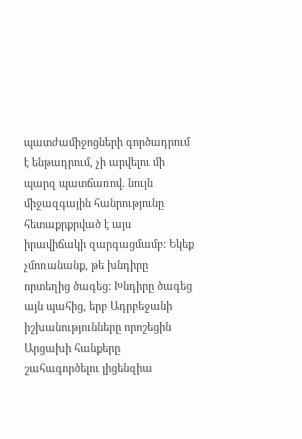պատժամիջոցների գործադրում է ենթադրում, չի արվելու մի պարզ պատճառով. նույն միջազգային հանրությունը հետաքրքրված է այս իրավիճակի զարգացմամբ: Եկեք չմոռանանք, թե խնդիրը որտեղից ծագեց: Խնդիրը ծագեց այն պահից, երբ Ադրբեջանի իշխանությունները որոշեցին Արցախի հանքերը շահագործելու լիցենզիա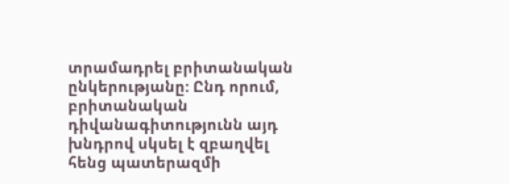տրամադրել բրիտանական ընկերությանը: Ընդ որում, բրիտանական դիվանագիտությունն այդ խնդրով սկսել է զբաղվել հենց պատերազմի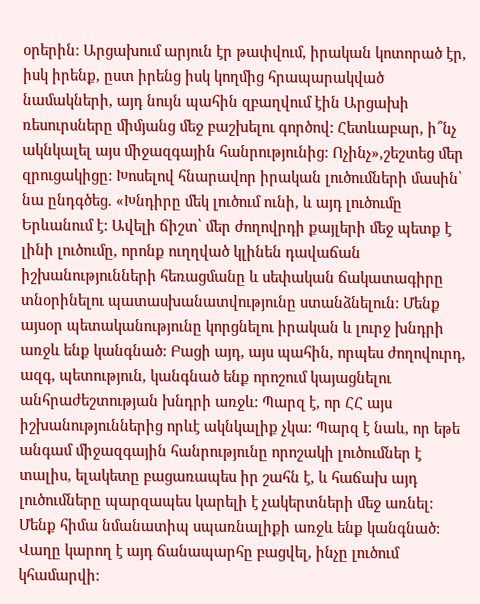օրերին: Արցախում արյուն էր թափվում, իրական կոտորած էր, իսկ իրենք, ըստ իրենց իսկ կողմից հրապարակված նամակների, այդ նույն պահին զբաղվում էին Արցախի ռեսուրսները միմյանց մեջ բաշխելու գործով: Հետևաբար, ի՞նչ ակնկալել այս միջազգային հանրությունից: Ոչինչ»,շեշտեց մեր զրուցակիցը: Խոսելով հնարավոր իրական լուծումների մասին՝ նա ընդգծեց. «Խնդիրը մեկ լուծում ունի, և այդ լուծումը Երևանում է: Ավելի ճիշտ՝ մեր ժողովրդի քայլերի մեջ պետք է լինի լուծումը, որոնք ուղղված կլինեն դավաճան իշխանությունների հեռացմանը և սեփական ճակատագիրը տնօրինելու պատասխանատվությունը ստանձնելուն: Մենք այսօր պետականությունը կորցնելու իրական և լուրջ խնդրի առջև ենք կանգնած: Բացի այդ, այս պահին, որպես ժողովուրդ, ազգ, պետություն, կանգնած ենք որոշում կայացնելու անհրաժեշտության խնդրի առջև: Պարզ է, որ ՀՀ այս իշխանություններից որևէ ակնկալիք չկա: Պարզ է նաև, որ եթե անգամ միջազգային հանրությունը որոշակի լուծումներ է տալիս, ելակետը բացառապես իր շահն է, և հաճախ այդ լուծումները պարզապես կարելի է չակերտների մեջ առնել: Մենք հիմա նմանատիպ սպառնալիքի առջև ենք կանգնած: Վաղը կարող է այդ ճանապարհը բացվել, ինչը լուծում կհամարվի: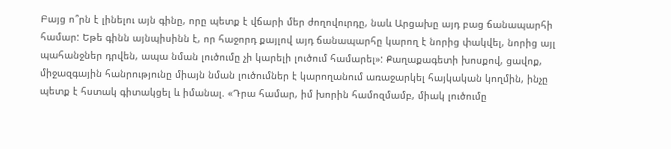Բայց ո՞րն է լինելու այն գինը, որը պետք է վճարի մեր ժողովուրդը, նաև Արցախը այդ բաց ճանապարհի համար: Եթե գինն այնպիսինն է, որ հաջորդ քայլով այդ ճանապարհը կարող է նորից փակվել, նորից այլ պահանջներ դրվեն, ապա նման լուծումը չի կարելի լուծում համարել»: Քաղաքագետի խոսքով, ցավոք, միջազգային հանրությունը միայն նման լուծումներ է կարողանում առաջարկել հայկական կողմին, ինչը պետք է հստակ գիտակցել և իմանալ. «Դրա համար, իմ խորին համոզմամբ, միակ լուծումը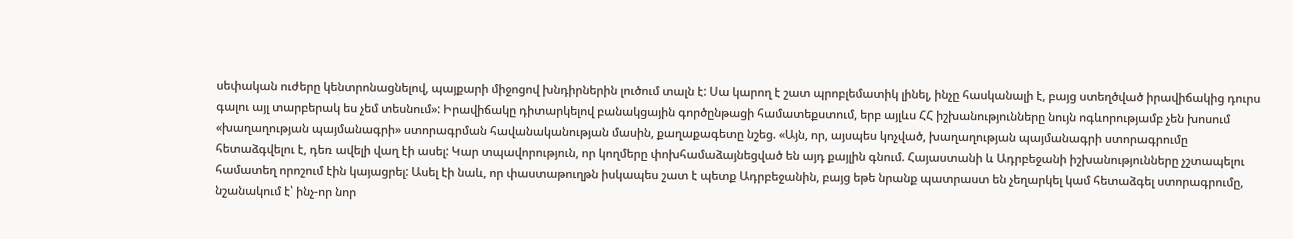սեփական ուժերը կենտրոնացնելով, պայքարի միջոցով խնդիրներին լուծում տալն է: Սա կարող է շատ պրոբլեմատիկ լինել, ինչը հասկանալի է, բայց ստեղծված իրավիճակից դուրս գալու այլ տարբերակ ես չեմ տեսնում»: Իրավիճակը դիտարկելով բանակցային գործընթացի համատեքստում, երբ այլևս ՀՀ իշխանությունները նույն ոգևորությամբ չեն խոսում «խաղաղության պայմանագրի» ստորագրման հավանականության մասին, քաղաքագետը նշեց. «Այն, որ, այսպես կոչված, խաղաղության պայմանագրի ստորագրումը հետաձգվելու է, դեռ ավելի վաղ էի ասել: Կար տպավորություն, որ կողմերը փոխհամաձայնեցված են այդ քայլին գնում. Հայաստանի և Ադրբեջանի իշխանությունները չշտապելու համատեղ որոշում էին կայացրել: Ասել էի նաև, որ փաստաթուղթն իսկապես շատ է պետք Ադրբեջանին, բայց եթե նրանք պատրաստ են չեղարկել կամ հետաձգել ստորագրումը, նշանակում է՝ ինչ-որ նոր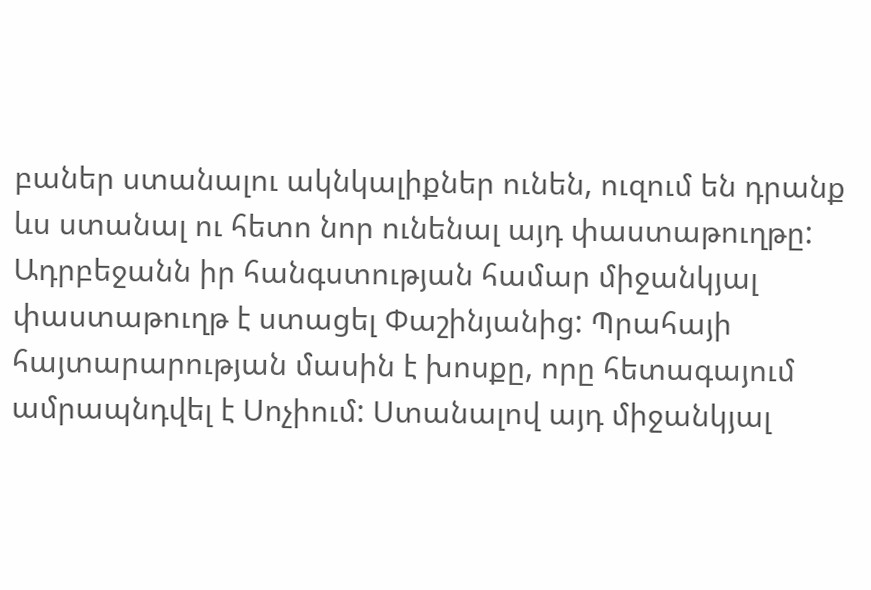բաներ ստանալու ակնկալիքներ ունեն, ուզում են դրանք ևս ստանալ ու հետո նոր ունենալ այդ փաստաթուղթը: Ադրբեջանն իր հանգստության համար միջանկյալ փաստաթուղթ է ստացել Փաշինյանից: Պրահայի հայտարարության մասին է խոսքը, որը հետագայում ամրապնդվել է Սոչիում: Ստանալով այդ միջանկյալ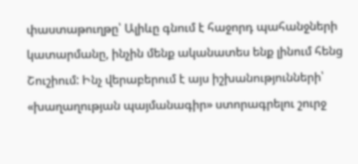փաստաթուղթը՝ Ալիևը գնում է հաջորդ պահանջների կատարմանը, ինչին մենք ականատես ենք լինում հենց Շուշիում: Ինչ վերաբերում է այս իշխանությունների՝ «խաղաղության պայմանագիր» ստորագրելու շուրջ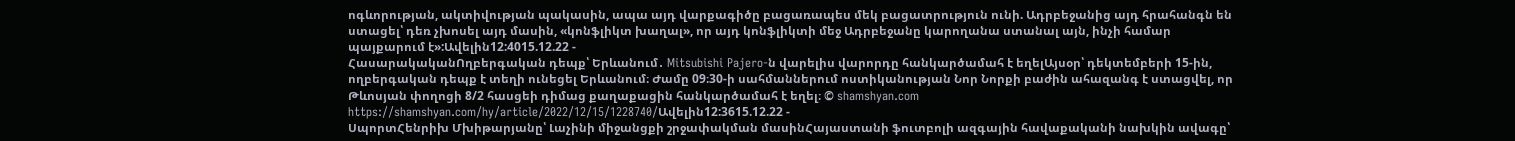ոգևորության, ակտիվության պակասին, ապա այդ վարքագիծը բացառապես մեկ բացատրություն ունի. Ադրբեջանից այդ հրահանգն են ստացել՝ դեռ չխոսել այդ մասին, «կոնֆլիկտ խաղալ», որ այդ կոնֆլիկտի մեջ Ադրբեջանը կարողանա ստանալ այն, ինչի համար պայքարում է»:Ավելին12:4015.12.22 -
ՀասարակականՈղբերգական դեպք՝ Երևանում․ Mitsubishi Pajero-ն վարելիս վարորդը հանկարծամահ է եղելԱյսօր՝ դեկտեմբերի 15-ին, ողբերգական դեպք է տեղի ունեցել Երևանում։ Ժամը 09։30-ի սահմաններում ոստիկանության Նոր Նորքի բաժին ահազանգ է ստացվել, որ Թևոսյան փողոցի 8/2 հասցեի դիմաց քաղաքացին հանկարծամահ է եղել։ © shamshyan.com https://shamshyan.com/hy/article/2022/12/15/1228740/Ավելին12:3615.12.22 -
ՍպորտՀենրիխ Մխիթարյանը՝ Լաչինի միջանցքի շրջափակման մասինՀայաստանի ֆուտբոլի ազգային հավաքականի նախկին ավագը՝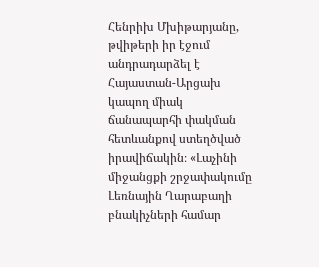Հենրիխ Մխիթարյանը, թվիթերի իր էջում անդրադարձել է Հայաստան-Արցախ կապող միակ ճանապարհի փակման հետևանքով ստեղծված իրավիճակին։ «Լաչինի միջանցքի շրջափակումը Լեռնային Ղարաբաղի բնակիչների համար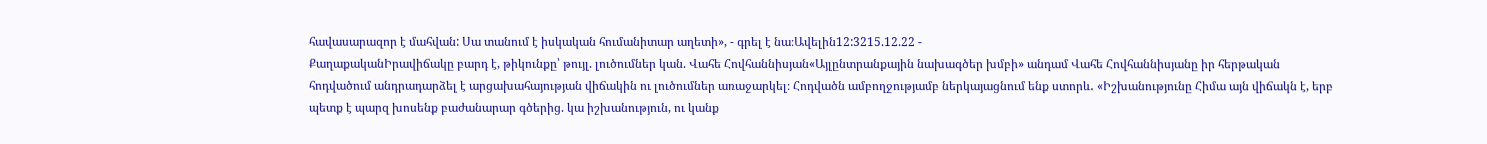հավասարազոր է մահվան: Սա տանում է իսկական հումանիտար աղետի», - գրել է նա։Ավելին12:3215.12.22 -
ՔաղաքականԻրավիճակը բարդ է, թիկունքը՝ թույլ. լուծումներ կան. Վահե Հովհաննիսյան«Այլընտրանքային նախագծեր խմբի» անդամ Վահե Հովհաննիսյանը իր հերթական հոդվածում անդրադարձել է արցախահայության վիճակին ու լուծումներ առաջարկել։ Հոդվածն ամբողջությամբ ներկայացնում ենք ստորև․ «Իշխանությունը Հիմա այն վիճակն է, երբ պետք է պարզ խոսենք բաժանարար գծերից. կա իշխանություն, ու կանք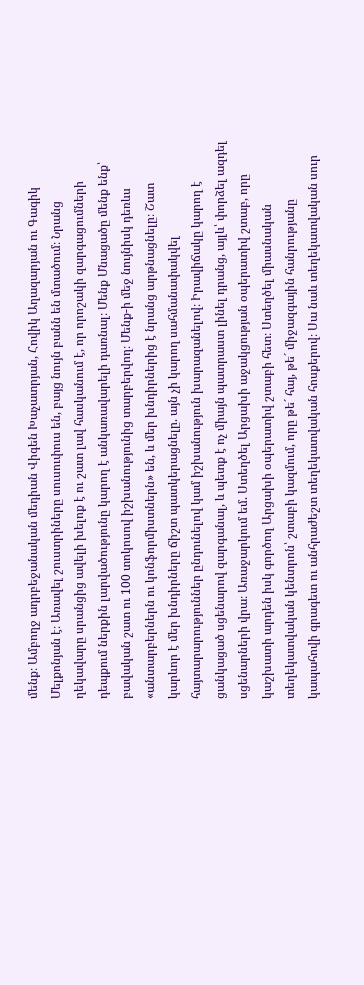մենք։ Ամբողջ ադրբեջանական մեդիան Վիգեն Խաչատրյան, Հովիկ Աղազարյան ու Գագիկ Մելքոնյան է։ Առավել շուստրիները սուսուփուս են, բայց նույն բանն են մտածում։ Նրանց ղեկավարը սրանցից ավելի խելոք է ու շատ լավ հասկանում է, որ որոշակի զարգացումների դեպքում ներքին լարվածությունը կարող է անկառավարելի դառնալ։ Մենք Մնացածը մենք ենք՝ բավական շատ ու 100 տոկոսով իշխանությունից տարբերվող։ Մենք-ի մեջ նույնիսկ դեռևս «անտարբերներն ու կոնֆորմիստներն» են, և մեր խնդիրներից է նրանց արթնացնելը։ Շատ կարևոր է մեր խնդիրները ճիշտ պատկերացնելը. այն չի կարող սահմանափակվել հայտարարություններ ընդունելով կամ իշխանություն խարազանելով։ Իրավիճակը կարող է ցանկացած սցենարով զարգանալ, և պետք է ոչ միայն պատրաստ լինել դրանց, այլև՝ փորձել ազդել սցենարների վրա։ Առաջարկում եմ. Ստեղծել Արցախի աջակցության օպերատիվ շտաբ, որը կաշխատի արդեն իսկ գործող Արցախի օպերատիվ շտաբի հետ։ Ստեղծել միասնական տեղեկատվական կենտրոն՝ շտաբի կազմում, որը թե´ հայ, թե´ միջազգային հանրությանը կապահովի գրագետ ու անհրաժեշտ տեղեկատվական հոսքերով։ Սա նաև տեղեկատվական սուր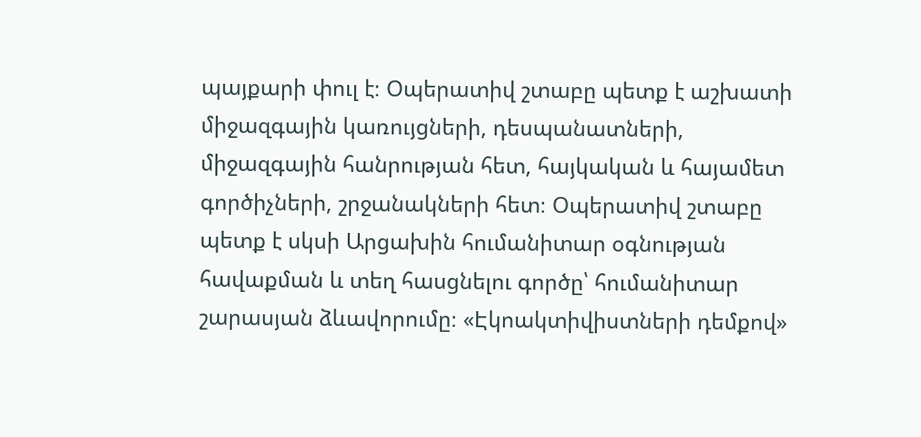պայքարի փուլ է։ Օպերատիվ շտաբը պետք է աշխատի միջազգային կառույցների, դեսպանատների, միջազգային հանրության հետ, հայկական և հայամետ գործիչների, շրջանակների հետ։ Օպերատիվ շտաբը պետք է սկսի Արցախին հումանիտար օգնության հավաքման և տեղ հասցնելու գործը՝ հումանիտար շարասյան ձևավորումը։ «Էկոակտիվիստների դեմքով»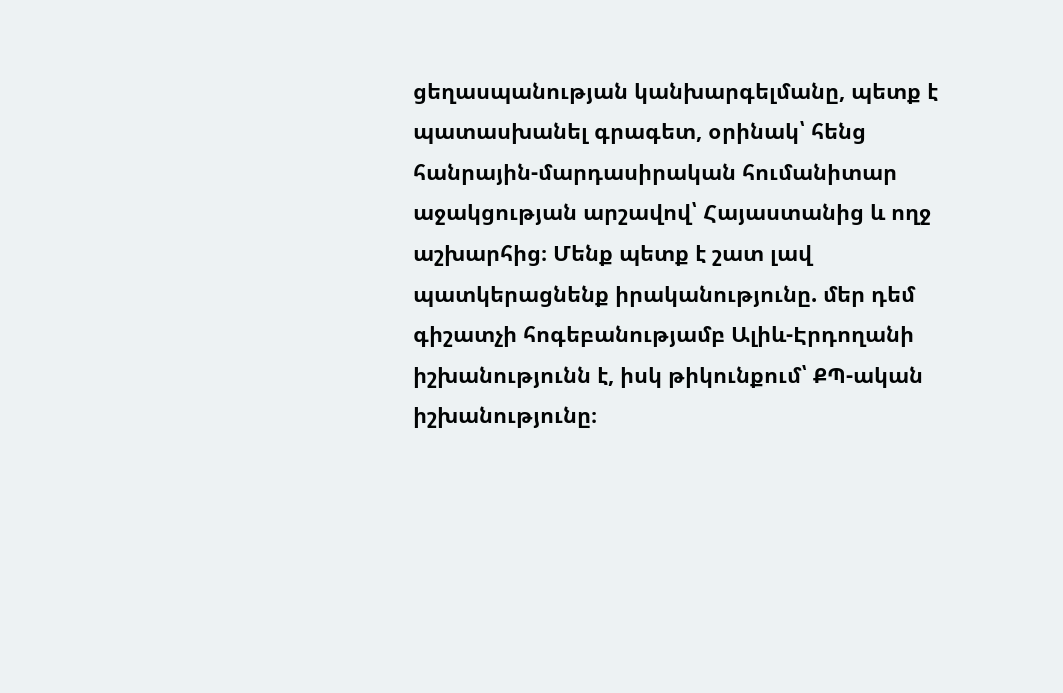ցեղասպանության կանխարգելմանը, պետք է պատասխանել գրագետ, օրինակ՝ հենց հանրային-մարդասիրական հումանիտար աջակցության արշավով՝ Հայաստանից և ողջ աշխարհից։ Մենք պետք է շատ լավ պատկերացնենք իրականությունը. մեր դեմ գիշատչի հոգեբանությամբ Ալիև-Էրդողանի իշխանությունն է, իսկ թիկունքում՝ ՔՊ-ական իշխանությունը։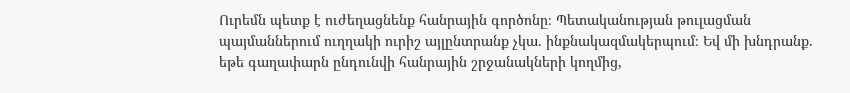Ուրեմն պետք է ուժեղացնենք հանրային գործոնը։ Պետականության թուլացման պայմաններում ուղղակի ուրիշ այլընտրանք չկա. ինքնակազմակերպում։ Եվ մի խնդրանք. եթե գաղափարն ընդունվի հանրային շրջանակների կողմից,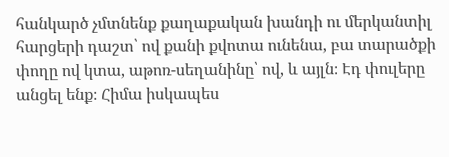հանկարծ չմտնենք քաղաքական խանդի ու մերկանտիլ հարցերի դաշտ՝ ով քանի քվոտա ունենա, բա տարածքի փողը ով կտա, աթոռ-սեղանինը՝ ով, և այլն։ Էդ փուլերը անցել ենք։ Հիմա իսկապես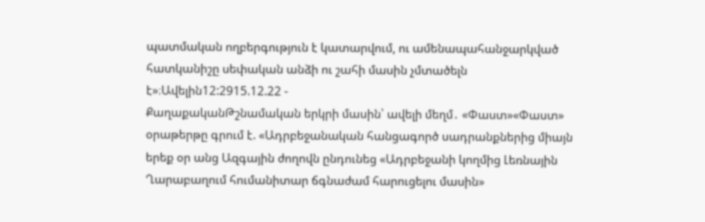պատմական ողբերգություն է կատարվում, ու ամենապահանջարկված հատկանիշը սեփական անձի ու շահի մասին չմտածելն է»։Ավելին12:2915.12.22 -
ՔաղաքականԹշնամական երկրի մասին՝ ավելի մեղմ․ «Փաստ»«Փաստ» օրաթերթը գրում է. «Ադրբեջանական հանցագործ սադրանքներից միայն երեք օր անց Ազգային ժողովն ընդունեց «Ադրբեջանի կողմից Լեռնային Ղարաբաղում հումանիտար ճգնաժամ հարուցելու մասին»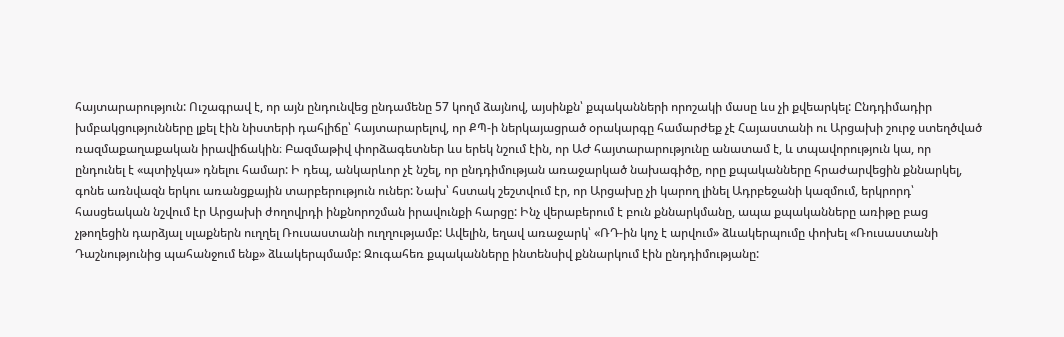հայտարարություն: Ուշագրավ է, որ այն ընդունվեց ընդամենը 57 կողմ ձայնով, այսինքն՝ քպականների որոշակի մասը ևս չի քվեարկել: Ընդդիմադիր խմբակցությունները լքել էին նիստերի դահլիճը՝ հայտարարելով, որ ՔՊ-ի ներկայացրած օրակարգը համարժեք չէ Հայաստանի ու Արցախի շուրջ ստեղծված ռազմաքաղաքական իրավիճակին։ Բազմաթիվ փորձագետներ ևս երեկ նշում էին, որ ԱԺ հայտարարությունը անատամ է, և տպավորություն կա, որ ընդունել է «պտիչկա» դնելու համար: Ի դեպ, անկարևոր չէ նշել, որ ընդդիմության առաջարկած նախագիծը, որը քպականները հրաժարվեցին քննարկել, գոնե առնվազն երկու առանցքային տարբերություն ուներ: Նախ՝ հստակ շեշտվում էր, որ Արցախը չի կարող լինել Ադրբեջանի կազմում, երկրորդ՝ հասցեական նշվում էր Արցախի ժողովրդի ինքնորոշման իրավունքի հարցը: Ինչ վերաբերում է բուն քննարկմանը, ապա քպականները առիթը բաց չթողեցին դարձյալ սլաքներն ուղղել Ռուսաստանի ուղղությամբ: Ավելին, եղավ առաջարկ՝ «ՌԴ-ին կոչ է արվում» ձևակերպումը փոխել «Ռուսաստանի Դաշնությունից պահանջում ենք» ձևակերպմամբ: Զուգահեռ քպականները ինտենսիվ քննարկում էին ընդդիմությանը: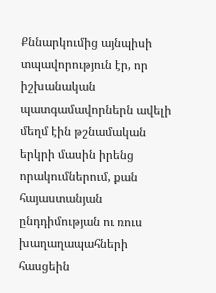Քննարկումից այնպիսի տպավորություն էր, որ իշխանական պատգամավորներն ավելի մեղմ էին թշնամական երկրի մասին իրենց որակումներում, քան հայաստանյան ընդդիմության ու ռուս խաղաղապահների հասցեին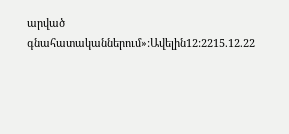արված գնահատականներում»:Ավելին12:2215.12.22